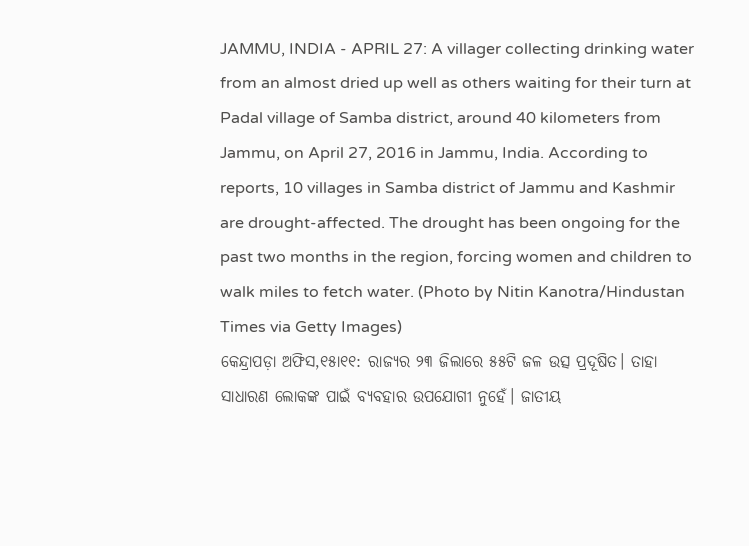JAMMU, INDIA - APRIL 27: A villager collecting drinking water from an almost dried up well as others waiting for their turn at Padal village of Samba district, around 40 kilometers from Jammu, on April 27, 2016 in Jammu, India. According to reports, 10 villages in Samba district of Jammu and Kashmir are drought-affected. The drought has been ongoing for the past two months in the region, forcing women and children to walk miles to fetch water. (Photo by Nitin Kanotra/Hindustan Times via Getty Images)
କେନ୍ଦ୍ରାପଡ଼ା ଅଫିସ,୧୫ା୧୧: ରାଜ୍ୟର ୨୩ ଜିଲାରେ ୫୫ଟି ଜଳ ଉତ୍ସ ପ୍ରଦୂଷିତ। ତାହା ସାଧାରଣ ଲୋକଙ୍କ ପାଇଁ ବ୍ୟବହାର ଉପଯୋଗୀ ନୁହେଁ। ଜାତୀୟ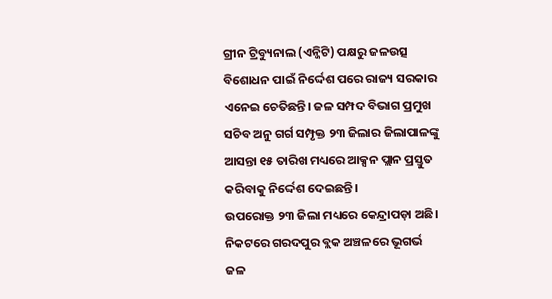ଗ୍ରୀନ ଟ୍ରିବ୍ୟୁନାଲ (ଏନ୍ଜିଟି) ପକ୍ଷରୁ ଜଳଉତ୍ସ ବିଶୋଧନ ପାଇଁ ନିର୍ଦ୍ଦେଶ ପରେ ରାଜ୍ୟ ସରକାର ଏନେଇ ଚେତିଛନ୍ତି। ଜଳ ସମ୍ପଦ ବିଭାଗ ପ୍ରମୁଖ ସଚିବ ଅନୁ ଗର୍ଗ ସମ୍ପୃକ୍ତ ୨୩ ଜିଲାର ଜିଲାପାଳଙ୍କୁ ଆସନ୍ତା ୧୫ ତାରିଖ ମଧ୍ୟରେ ଆକ୍ସନ ପ୍ଲାନ ପ୍ରସ୍ତୁତ କରିବାକୁ ନିର୍ଦ୍ଦେଶ ଦେଇଛନ୍ତି।
ଉପରୋକ୍ତ ୨୩ ଜିଲା ମଧ୍ୟରେ କେନ୍ଦ୍ରାପଡ଼ା ଅଛି। ନିକଟରେ ଗରଦପୁର ବ୍ଲକ ଅଞ୍ଚଳରେ ଭୂଗର୍ଭ ଜଳ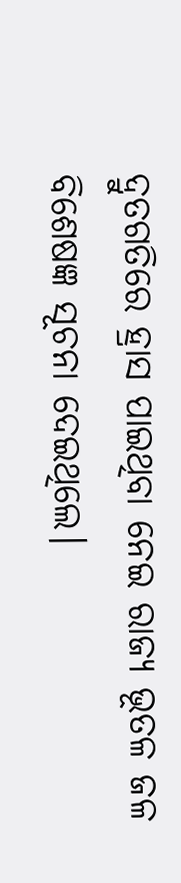ଦ୍ରୁତଗତିରେ ହ୍ରାସ ପାଇଥିବା ନେଇ ରାଜ୍ୟ ଭୂତଳ ଜଳ ବିଶେଷଜ୍ଞ ସୂଚନା ଦେଇଥିଲେ।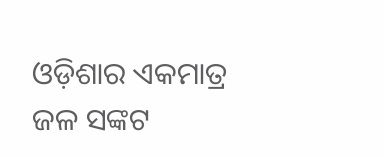ଓଡ଼ିଶାର ଏକମାତ୍ର ଜଳ ସଙ୍କଟ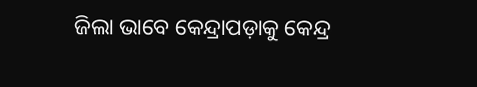ଜିଲା ଭାବେ କେନ୍ଦ୍ରାପଡ଼ାକୁ କେନ୍ଦ୍ର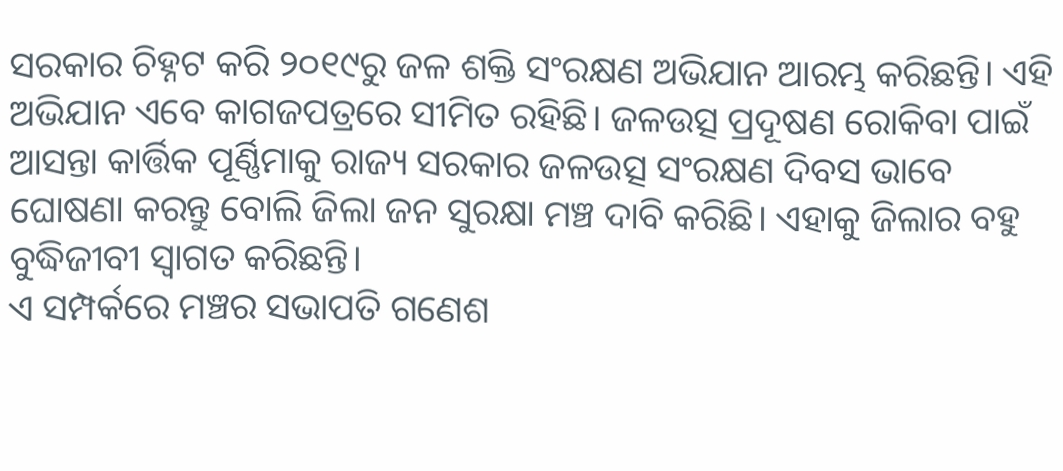ସରକାର ଚିହ୍ନଟ କରି ୨୦୧୯ରୁ ଜଳ ଶକ୍ତି ସଂରକ୍ଷଣ ଅଭିଯାନ ଆରମ୍ଭ କରିଛନ୍ତି। ଏହି ଅଭିଯାନ ଏବେ କାଗଜପତ୍ରରେ ସୀମିତ ରହିଛି। ଜଳଉତ୍ସ ପ୍ରଦୂଷଣ ରୋକିବା ପାଇଁ ଆସନ୍ତା କାର୍ତ୍ତିକ ପୂର୍ଣ୍ଣିମାକୁ ରାଜ୍ୟ ସରକାର ଜଳଉତ୍ସ ସଂରକ୍ଷଣ ଦିବସ ଭାବେ ଘୋଷଣା କରନ୍ତୁ ବୋଲି ଜିଲା ଜନ ସୁରକ୍ଷା ମଞ୍ଚ ଦାବି କରିଛି। ଏହାକୁ ଜିଲାର ବହୁ ବୁଦ୍ଧିଜୀବୀ ସ୍ବାଗତ କରିଛନ୍ତି।
ଏ ସମ୍ପର୍କରେ ମଞ୍ଚର ସଭାପତି ଗଣେଶ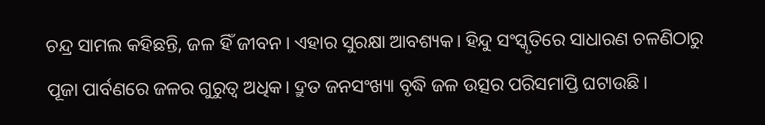ଚନ୍ଦ୍ର ସାମଲ କହିଛନ୍ତି, ଜଳ ହିଁ ଜୀବନ। ଏହାର ସୁରକ୍ଷା ଆବଶ୍ୟକ। ହିନ୍ଦୁ ସଂସ୍କୃତିରେ ସାଧାରଣ ଚଳଣିଠାରୁ ପୂଜା ପାର୍ବଣରେ ଜଳର ଗୁରୁତ୍ୱ ଅଧିକ। ଦ୍ରୁତ ଜନସଂଖ୍ୟା ବୃଦ୍ଧି ଜଳ ଉତ୍ସର ପରିସମାପ୍ତି ଘଟାଉଛି।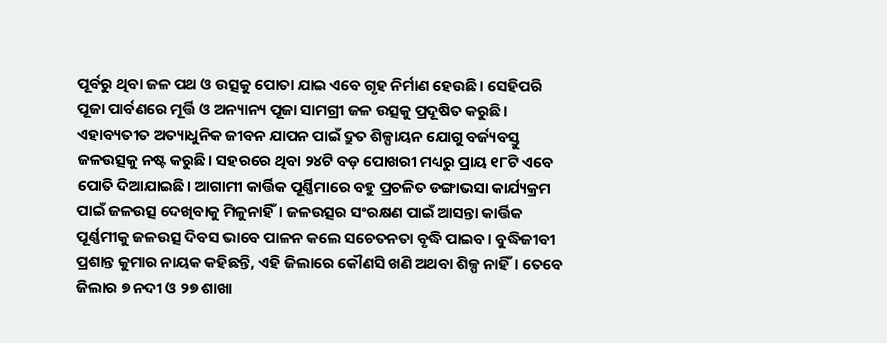ପୂର୍ବରୁ ଥିବା ଜଳ ପଥ ଓ ଉତ୍ସକୁ ପୋତା ଯାଇ ଏବେ ଗୃହ ନିର୍ମାଣ ହେଉଛି। ସେହିପରି ପୂଜା ପାର୍ବଣରେ ମୂର୍ତ୍ତି ଓ ଅନ୍ୟାନ୍ୟ ପୂଜା ସାମଗ୍ରୀ ଜଳ ଉତ୍ସକୁ ପ୍ରଦୂଷିତ କରୁଛି। ଏହାବ୍ୟତୀତ ଅତ୍ୟାଧୁନିକ ଜୀବନ ଯାପନ ପାଇଁ ଦ୍ରୁତ ଶିଳ୍ପାୟନ ଯୋଗୁ ବର୍ଜ୍ୟବସ୍ତୁ ଜଳଉତ୍ସକୁ ନଷ୍ଟ କରୁଛି। ସହରରେ ଥିବା ୨୪ଟି ବଡ଼ ପୋଖରୀ ମଧ୍ୟରୁ ପ୍ରାୟ ୧୮ଟି ଏବେ ପୋତି ଦିଆଯାଇଛି। ଆଗାମୀ କାର୍ତ୍ତିକ ପୂର୍ଣ୍ଣିମାରେ ବହୁ ପ୍ରଚଳିତ ଡଙ୍ଗାଭସା କାର୍ଯ୍ୟକ୍ରମ ପାଇଁ ଜଳଉତ୍ସ ଦେଖିବାକୁ ମିଳୁନାହିଁ। ଜଳଉତ୍ସର ସଂରକ୍ଷଣ ପାଇଁ ଆସନ୍ତା କାର୍ତ୍ତିକ ପୂର୍ଣ୍ଣମୀକୁ ଜଳଉତ୍ସ ଦିବସ ଭାବେ ପାଳନ କଲେ ସଚେତନତା ବୃଦ୍ଧି ପାଇବ। ବୁଦ୍ଧିଜୀବୀ ପ୍ରଶାନ୍ତ କୁମାର ନାୟକ କହିଛନ୍ତି, ଏହି ଜିଲାରେ କୌଣସି ଖଣି ଅଥବା ଶିଳ୍ପ ନାହିଁ। ତେବେ ଜିଲାର ୭ ନଦୀ ଓ ୨୭ ଶାଖା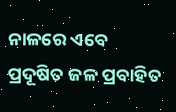ନାଳରେ ଏବେ ପ୍ରଦୂଷିତ ଜଳ ପ୍ରବାହିତ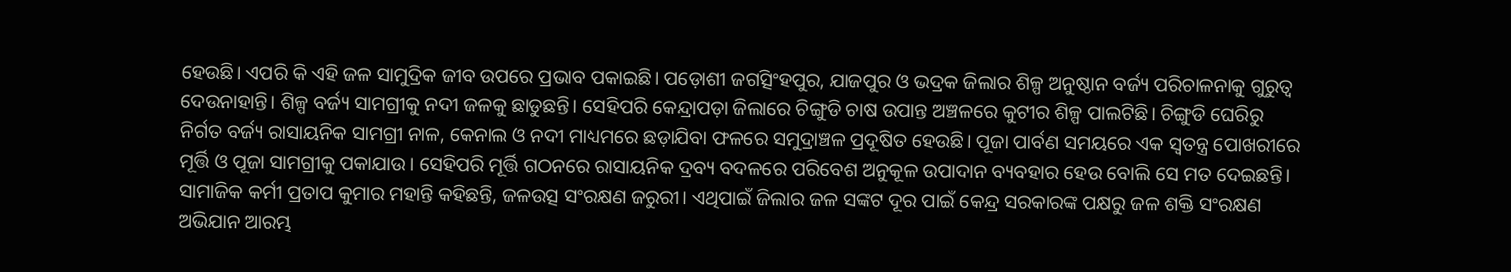ହେଉଛି। ଏପରି କି ଏହି ଜଳ ସାମୁଦ୍ରିକ ଜୀବ ଉପରେ ପ୍ରଭାବ ପକାଇଛି। ପଡ଼ୋଶୀ ଜଗତ୍ସିଂହପୁର, ଯାଜପୁର ଓ ଭଦ୍ରକ ଜିଲାର ଶିଳ୍ପ ଅନୁଷ୍ଠାନ ବର୍ଜ୍ୟ ପରିଚାଳନାକୁ ଗୁରୁତ୍ୱ ଦେଉନାହାନ୍ତି। ଶିଳ୍ପ ବର୍ଜ୍ୟ ସାମଗ୍ରୀକୁ ନଦୀ ଜଳକୁ ଛାଡୁଛନ୍ତି। ସେହିପରି କେନ୍ଦ୍ରାପଡ଼ା ଜିଲାରେ ଚିଙ୍ଗୁଡି ଚାଷ ଉପାନ୍ତ ଅଞ୍ଚଳରେ କୁଟୀର ଶିଳ୍ପ ପାଲଟିଛି। ଚିଙ୍ଗୁଡି ଘେରିରୁ ନିର୍ଗତ ବର୍ଜ୍ୟ ରାସାୟନିକ ସାମଗ୍ରୀ ନାଳ, କେନାଲ ଓ ନଦୀ ମାଧ୍ୟମରେ ଛଡ଼ାଯିବା ଫଳରେ ସମୁଦ୍ରାଞ୍ଚଳ ପ୍ରଦୂଷିତ ହେଉଛି। ପୂଜା ପାର୍ବଣ ସମୟରେ ଏକ ସ୍ବତନ୍ତ୍ର ପୋଖରୀରେ ମୂର୍ତ୍ତି ଓ ପୂଜା ସାମଗ୍ରୀକୁ ପକାଯାଉ। ସେହିପରି ମୂର୍ତ୍ତି ଗଠନରେ ରାସାୟନିକ ଦ୍ରବ୍ୟ ବଦଳରେ ପରିବେଶ ଅନୁକୂଳ ଉପାଦାନ ବ୍ୟବହାର ହେଉ ବୋଲି ସେ ମତ ଦେଇଛନ୍ତି। ସାମାଜିକ କର୍ମୀ ପ୍ରତାପ କୁମାର ମହାନ୍ତି କହିଛନ୍ତି, ଜଳଉତ୍ସ ସଂରକ୍ଷଣ ଜରୁରୀ। ଏଥିପାଇଁ ଜିଲାର ଜଳ ସଙ୍କଟ ଦୂର ପାଇଁ କେନ୍ଦ୍ର ସରକାରଙ୍କ ପକ୍ଷରୁ ଜଳ ଶକ୍ତି ସଂରକ୍ଷଣ ଅଭିଯାନ ଆରମ୍ଭ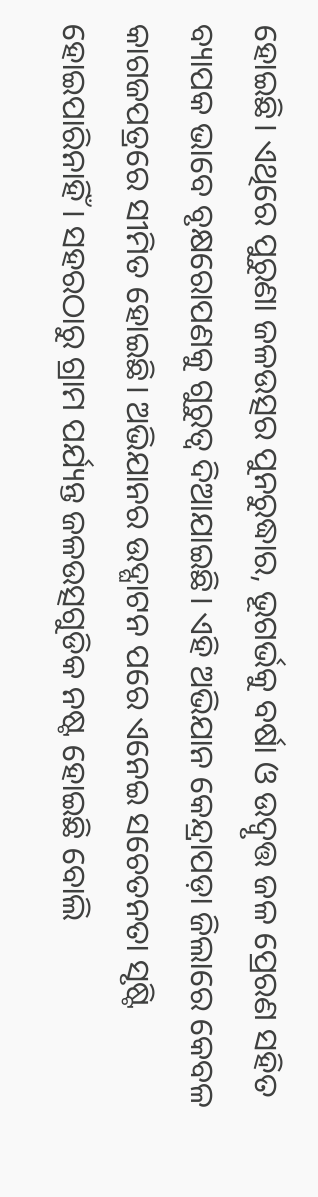ହୋଇଛି। ଏଥିରେ ପୁରୁଣା ଜଳଉତ୍ସର ପୁନରୁଦ୍ଧାର, ଭୂଗର୍ଭକୁ ବର୍ଷା ଓ ଉଦ୍ବୃତ୍ତ ଜଳ ପ୍ରେରଣ ସହିତ ବ୍ୟାପକ ଭାବେ ବୃକ୍ଷରୋପଣକୁ ଗୁରୁତ୍ୱ ଦିଆଯାଇଛି। ଏହି ଅଭିଯାନ କେନ୍ଦ୍ରାପଡ଼ା ଜିଲାରେ କେବଳ କାଗଜପତ୍ରରେ ସୀମିତ ହୋଇଛି। ଅଭିଯାନର ଉଦ୍ଘାଟନ ପରେ ଏନେଇ ସଚେତନତା ସୃଷ୍ଟି ହୋଇପାରିନାହିଁ। ସହରଠାରୁ ଗ୍ରାମ ପର୍ଯ୍ୟନ୍ତ ଜଳଉତ୍ସଗୁଡିକ ନଷ୍ଟ ହୋଇଛି ବୋଲି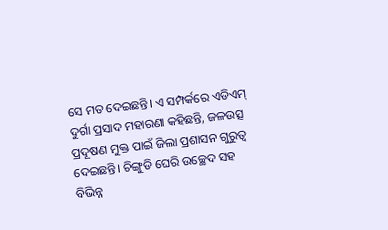ସେ ମତ ଦେଇଛନ୍ତି। ଏ ସମ୍ପର୍କରେ ଏଡିଏମ୍ ଦୁର୍ଗା ପ୍ରସାଦ ମହାରଣା କହିଛନ୍ତି, ଜଳଉତ୍ସ ପ୍ରଦୂଷଣ ମୁକ୍ତ ପାଇଁ ଜିଲା ପ୍ରଶାସନ ଗୁରୁତ୍ୱ ଦେଇଛନ୍ତି। ଚିଙ୍ଗୁଡି ଘେରି ଉଚ୍ଛେଦ ସହ ବିଭିନ୍ନ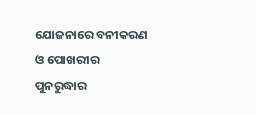ଯୋଜନାରେ ବନୀକରଣ ଓ ପୋଖରୀର ପୁନରୁଦ୍ଧାର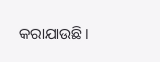କରାଯାଉଛି।